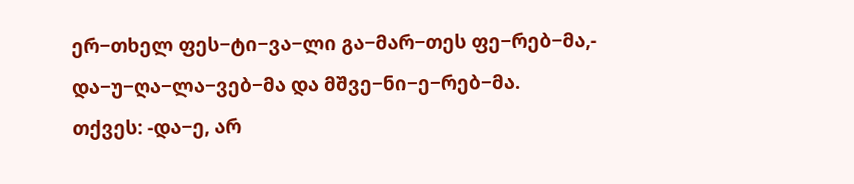ერ−თხელ ფეს−ტი−ვა−ლი გა−მარ−თეს ფე−რებ−მა,-
და−უ−ღა−ლა−ვებ−მა და მშვე−ნი−ე−რებ−მა.
თქვეს: -და−ე, არ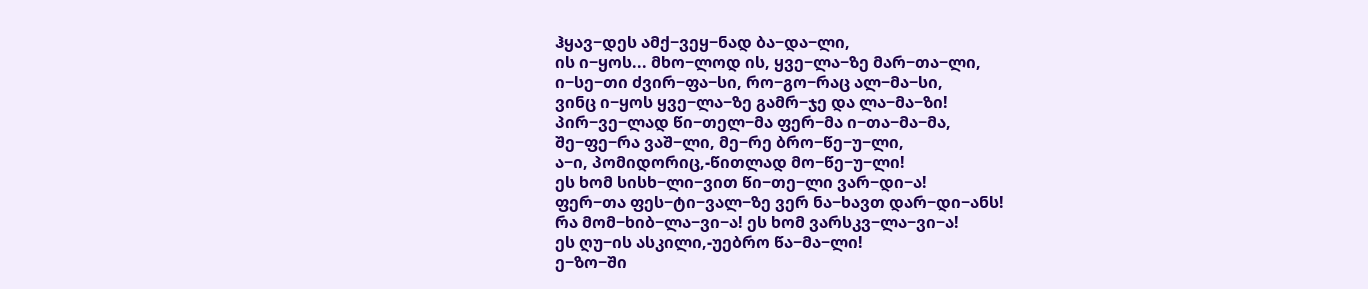ჰყავ−დეს ამქ−ვეყ−ნად ბა−და−ლი,
ის ი−ყოს... მხო−ლოდ ის, ყვე−ლა−ზე მარ−თა−ლი,
ი−სე−თი ძვირ−ფა−სი, რო−გო−რაც ალ−მა−სი,
ვინც ი−ყოს ყვე−ლა−ზე გამრ−ჯე და ლა−მა−ზი!
პირ−ვე−ლად წი−თელ−მა ფერ−მა ი−თა−მა−მა,
შე−ფე−რა ვაშ−ლი, მე−რე ბრო−წე−უ−ლი,
ა−ი, პომიდორიც,-წითლად მო−წე−უ−ლი!
ეს ხომ სისხ−ლი−ვით წი−თე−ლი ვარ−დი−ა!
ფერ−თა ფეს−ტი−ვალ−ზე ვერ ნა−ხავთ დარ−დი−ანს!
რა მომ−ხიბ−ლა−ვი−ა! ეს ხომ ვარსკვ−ლა−ვი−ა!
ეს ღუ−ის ასკილი,-უებრო წა−მა−ლი!
ე−ზო−ში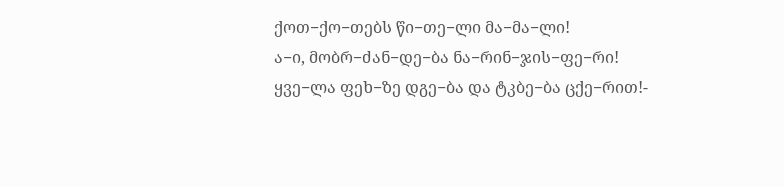ქოთ−ქო−თებს წი−თე−ლი მა−მა−ლი!
ა−ი, მობრ−ძან−დე−ბა ნა−რინ−ჯის−ფე−რი!
ყვე−ლა ფეხ−ზე დგე−ბა და ტკბე−ბა ცქე−რით!-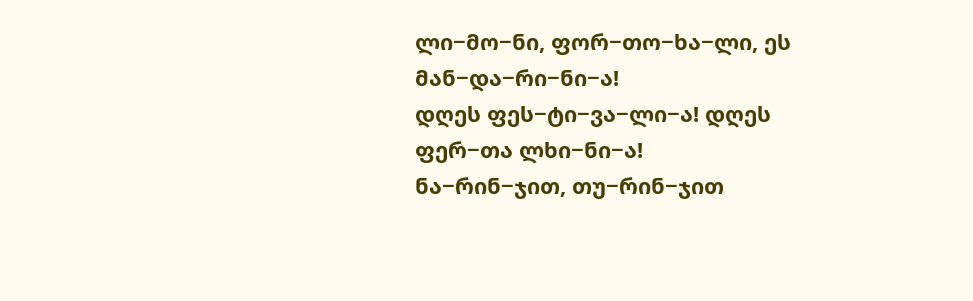ლი−მო−ნი, ფორ−თო−ხა−ლი, ეს მან−და−რი−ნი−ა!
დღეს ფეს−ტი−ვა−ლი−ა! დღეს ფერ−თა ლხი−ნი−ა!
ნა−რინ−ჯით, თუ−რინ−ჯით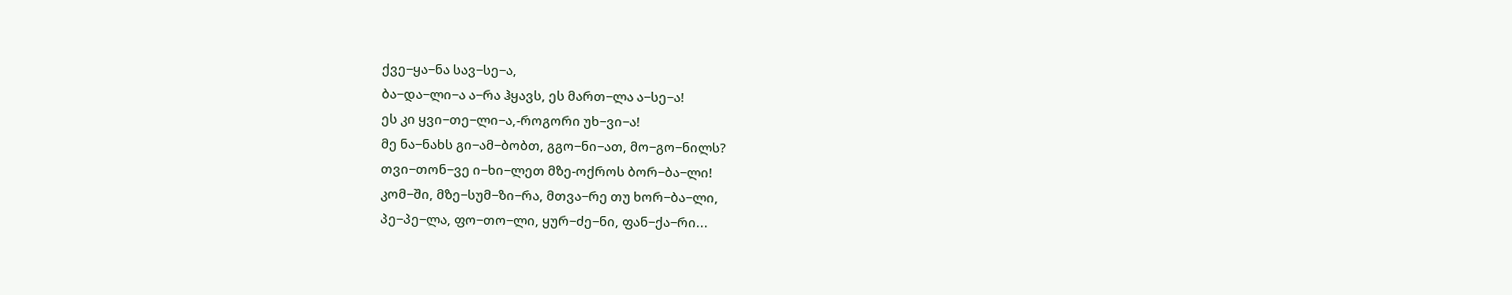ქვე−ყა−ნა სავ−სე−ა,
ბა−და−ლი−ა ა−რა ჰყავს, ეს მართ−ლა ა−სე−ა!
ეს კი ყვი−თე−ლი−ა,-როგორი უხ−ვი−ა!
მე ნა−ნახს გი−ამ−ბობთ, გგო−ნი−ათ, მო−გო−ნილს?
თვი−თონ−ვე ი−ხი−ლეთ მზე-ოქროს ბორ−ბა−ლი!
კომ−ში, მზე−სუმ−ზი−რა, მთვა−რე თუ ხორ−ბა−ლი,
პე−პე−ლა, ფო−თო−ლი, ყურ−ძე−ნი, ფან−ქა−რი...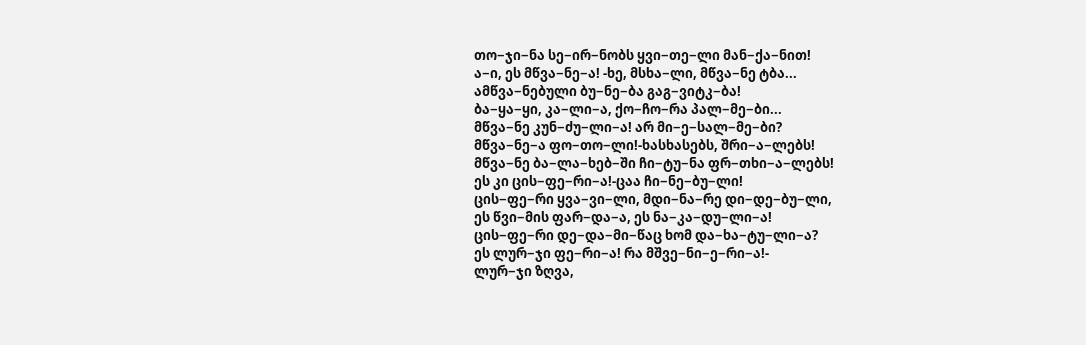თო−ჯი−ნა სე−ირ−ნობს ყვი−თე−ლი მან−ქა−ნით!
ა−ი, ეს მწვა−ნე−ა! -ხე, მსხა−ლი, მწვა−ნე ტბა...
ამწვა−ნებული ბუ−ნე−ბა გაგ−ვიტკ−ბა!
ბა−ყა−ყი, კა−ლი−ა, ქო−ჩო−რა პალ−მე−ბი...
მწვა−ნე კუნ−ძუ−ლი−ა! არ მი−ე−სალ−მე−ბი?
მწვა−ნე−ა ფო−თო−ლი!-ხასხასებს, შრი−ა−ლებს!
მწვა−ნე ბა−ლა−ხებ−ში ჩი−ტუ−ნა ფრ−თხი−ა−ლებს!
ეს კი ცის−ფე−რი−ა!-ცაა ჩი−ნე−ბუ−ლი!
ცის−ფე−რი ყვა−ვი−ლი, მდი−ნა−რე დი−დე−ბუ−ლი,
ეს წვი−მის ფარ−და−ა, ეს ნა−კა−დუ−ლი−ა!
ცის−ფე−რი დე−და−მი−წაც ხომ და−ხა−ტუ−ლი−ა?
ეს ლურ−ჯი ფე−რი−ა! რა მშვე−ნი−ე−რი−ა!-
ლურ−ჯი ზღვა,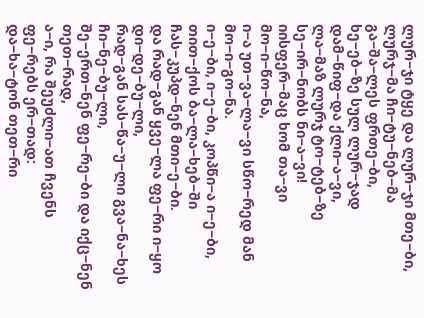ლურ−ჯი ტყე და ლურ−ჯი მთე−ბი,
ლურჯ−მა ჩი−ტუ−ნებ−მა გა−შა−ლეს ფრთე−ბი,
ხე−ებ−ზე სულ ლურ−ჯად დამ−წიფ−და ქლი−ა−ვი,
ლა−მაზ ლურჯ ტო−ტებ−ზე სე−ირ−ნობს ნი−ა−ვი!
იისფერ−მაც ხომ თა−ვი მო−ი−წო−ნა,
ი−ა უთ−ვა−ლა−ვი სწო−რედ მან მო−ი−გო−ნა.
ი−ე−ბი, ი−ე−ბი, კოპწი−ა ი−ე−ბი,
თით−ქოს ბა−ლა−ხებ−ში ჩას−კუპდ−ნენ მთი−ე−ბი.
და რად−გან ყვე−ლა ფე−რი ი−ყო დი−დე−ბუ−ლი,
რად−გან სას−წა−უ−ლი გვა−ნა−ხეს ჩი−ნე−ბუ−ლი,
შე−ერთ−ნენ ფე−რე−ბი და იქც−ნენ თეთ−რად,
ა−ი, რა შეუძლი−ათ ჩვენს ფე−რებს ერ−თად:
და−ხა−ტონ თეთ−რი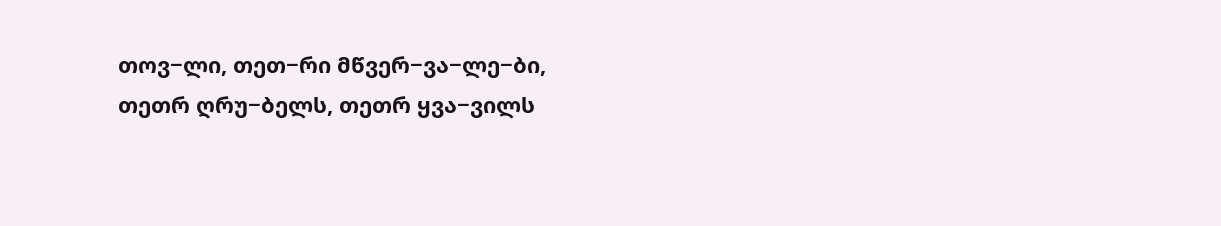თოვ−ლი, თეთ−რი მწვერ−ვა−ლე−ბი,
თეთრ ღრუ−ბელს, თეთრ ყვა−ვილს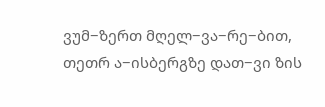ვუმ−ზერთ მღელ−ვა−რე−ბით,
თეთრ ა−ისბერგზე დათ−ვი ზის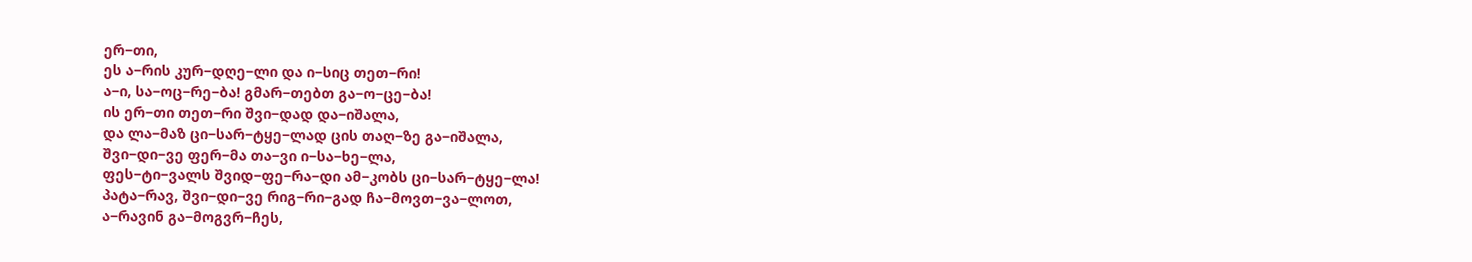ერ−თი,
ეს ა−რის კურ−დღე−ლი და ი−სიც თეთ−რი!
ა−ი, სა−ოც−რე−ბა! გმარ−თებთ გა−ო−ცე−ბა!
ის ერ−თი თეთ−რი შვი−დად და−იშალა,
და ლა−მაზ ცი−სარ−ტყე−ლად ცის თაღ−ზე გა−იშალა,
შვი−დი−ვე ფერ−მა თა−ვი ი−სა−ხე−ლა,
ფეს−ტი−ვალს შვიდ−ფე−რა−დი ამ−კობს ცი−სარ−ტყე−ლა!
პატა−რავ, შვი−დი−ვე რიგ−რი−გად ჩა−მოვთ−ვა−ლოთ,
ა−რავინ გა−მოგვრ−ჩეს,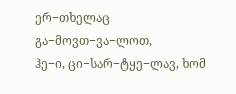ერ−თხელაც გა−მოვთ−ვა−ლოთ,
ჰე−ი, ცი−სარ−ტყე−ლავ, ხომ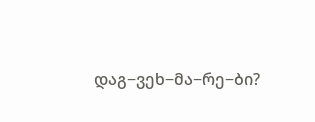დაგ−ვეხ−მა−რე−ბი?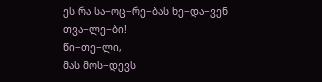ეს რა სა−ოც−რე−ბას ხე−და−ვენ თვა−ლე−ბი!
წი−თე−ლი,
მას მოს−დევს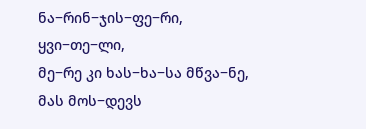ნა−რინ−ჯის−ფე−რი,
ყვი−თე−ლი,
მე−რე კი ხას−ხა−სა მწვა−ნე,
მას მოს−დევს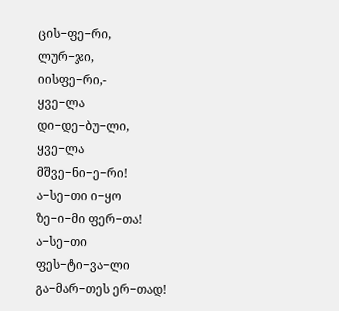ცის−ფე−რი,
ლურ−ჯი,
იისფე−რი,-
ყვე−ლა დი−დე−ბუ−ლი, ყვე−ლა მშვე−ნი−ე−რი!
ა−სე−თი ი−ყო ზე−ი−მი ფერ−თა!
ა−სე−თი ფეს−ტი−ვა−ლი გა−მარ−თეს ერ−თად!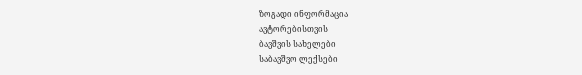ზოგადი ინფორმაცია
ავტორებისთვის
ბავშვის სახელები
საბავშვო ლექსები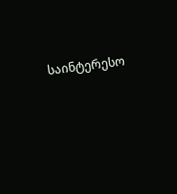საინტერესო